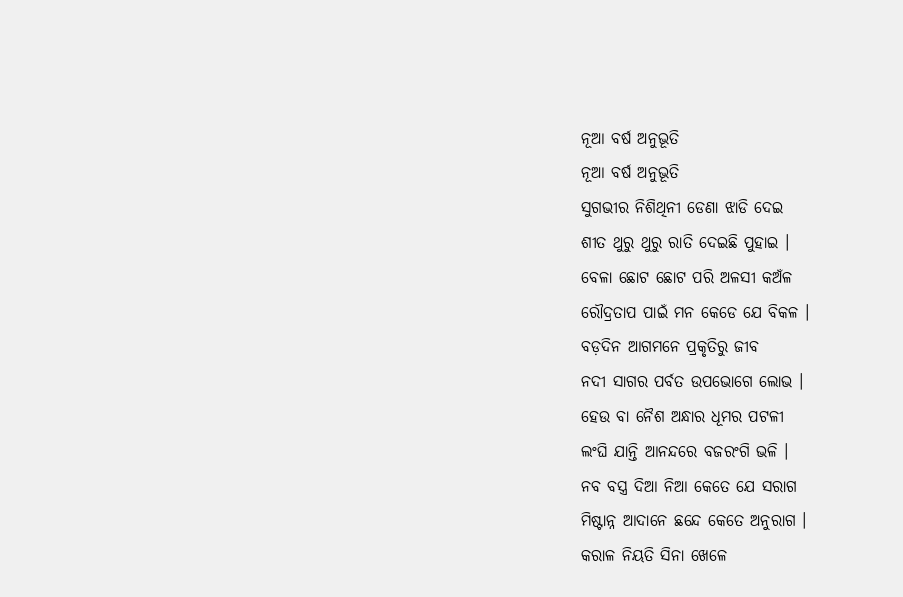ନୂଆ ବର୍ଷ ଅନୁଭୂତି
ନୂଆ ବର୍ଷ ଅନୁଭୂତି
ସୁଗଭୀର ନିଶିଥିନୀ ଡେଣା ଝାଡି ଦେଇ
ଶୀତ ଥୁରୁ ଥୁରୁ ରାତି ଦେଇଛି ପୁହାଇ ।
ବେଳା ଛୋଟ ଛୋଟ ପରି ଅଳସୀ କଅଁଳ
ରୌଦ୍ରତାପ ପାଇଁ ମନ କେଡେ ଯେ ବିକଳ ।
ବଡ଼ଦିନ ଆଗମନେ ପ୍ରକୃତିରୁ ଜୀବ
ନଦୀ ସାଗର ପର୍ବତ ଉପଭୋଗେ ଲୋଭ ।
ହେଉ ବା ନୈଶ ଅନ୍ଧାର ଧୂମର ପଟଳୀ
ଲଂଘି ଯାନ୍ତି ଆନନ୍ଦରେ ବଜରଂଗି ଭଳି ।
ନବ ବସ୍ତ୍ର ଦିଆ ନିଆ କେତେ ଯେ ସରାଗ
ମିଷ୍ଟାନ୍ନ ଆଦାନେ ଛନ୍ଦେ କେତେ ଅନୁରାଗ ।
କରାଳ ନିୟତି ସିନା ଖେଳେ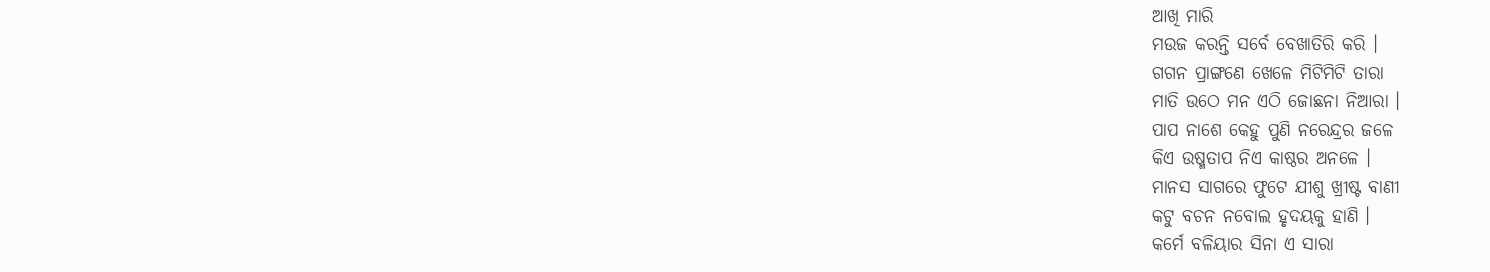ଆଖି ମାରି
ମଉଜ କରନ୍ତି ସର୍ବେ ବେଖାତିରି କରି ।
ଗଗନ ପ୍ରାଙ୍ଗଣେ ଖେଳେ ମିଟିମିଟି ତାରା
ମାତି ଉଠେ ମନ ଏଠି ଜୋଛନା ନିଆରା ।
ପାପ ନାଶେ କେହୁ ପୁଣି ନରେନ୍ଦ୍ରର ଜଳେ
କିଏ ଉଷ୍ମତାପ ନିଏ କାଷ୍ଠର ଅନଳେ ।
ମାନସ ସାଗରେ ଫୁଟେ ଯୀଶୁ ଖ୍ରୀଷ୍ଟ ବାଣୀ
କଟୁ ବଚନ ନବୋଲ ହୃଦୟକୁ ହାଣି ।
କର୍ମେ ବଳିୟାର ସିନା ଏ ସାରା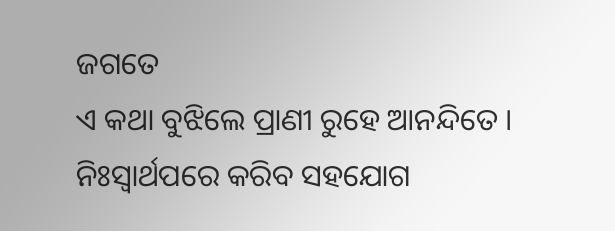ଜଗତେ
ଏ କଥା ବୁଝିଲେ ପ୍ରାଣୀ ରୁହେ ଆନନ୍ଦିତେ ।
ନିଃସ୍ଵାର୍ଥପରେ କରିବ ସହଯୋଗ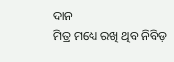ଦାନ
ମିତ୍ର ମଧ୍ୟେ ରଖି ଥିବ ନିବିଡ଼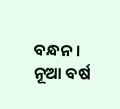ବନ୍ଧନ ।
ନୂଆ ବର୍ଷ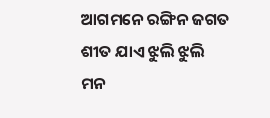ଆଗମନେ ରଙ୍ଗିନ ଜଗତ
ଶୀତ ଯାଏ ଝୁଲି ଝୁଲି ମନ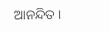ଆନନ୍ଦିତ ।